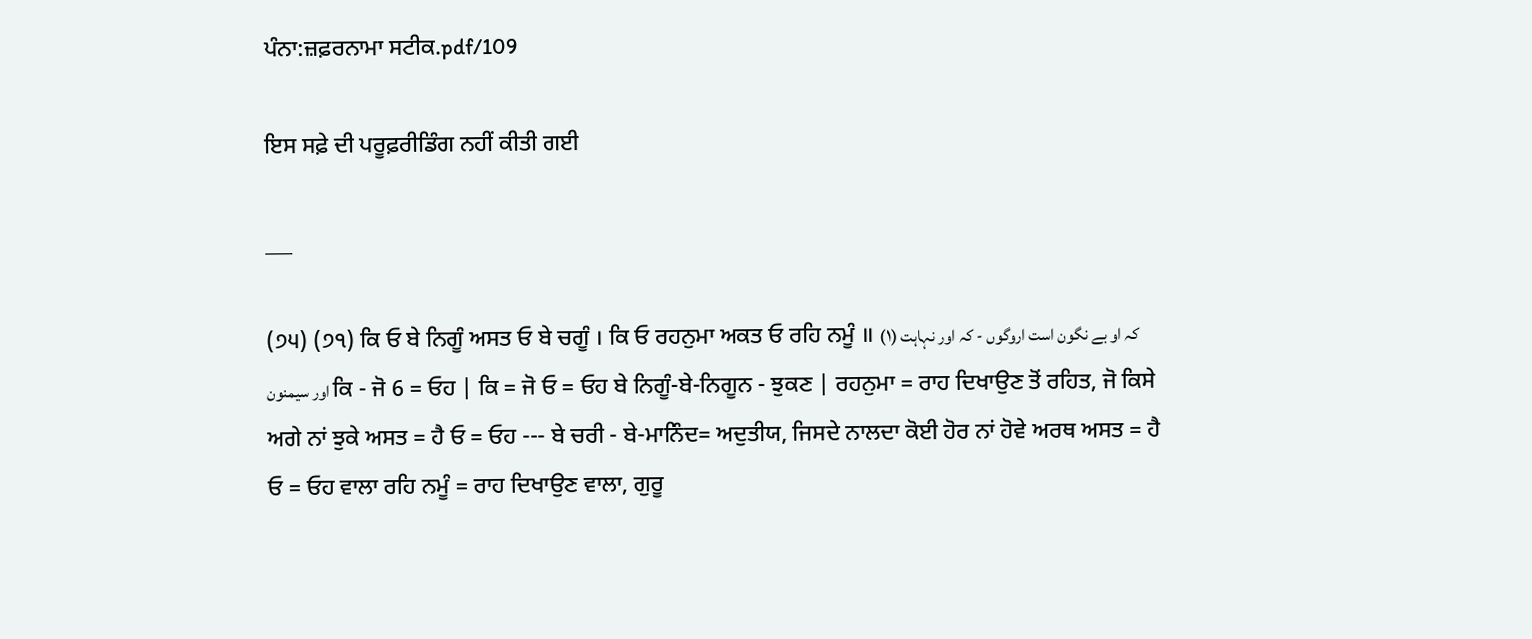ਪੰਨਾ:ਜ਼ਫ਼ਰਨਾਮਾ ਸਟੀਕ.pdf/109

ਇਸ ਸਫ਼ੇ ਦੀ ਪਰੂਫ਼ਰੀਡਿੰਗ ਨਹੀਂ ਕੀਤੀ ਗਈ

___

(੭੫) (੭੧) ਕਿ ਓ ਬੇ ਨਿਗੂੰ ਅਸਤ ਓ ਬੇ ਚਗੂੰ । ਕਿ ਓ ਰਹਨੁਮਾ ਅਕਤ ਓ ਰਹਿ ਨਮੂੰ ॥ (۱) کہ او بے نگون است اروگوں - کہ اور نہاہت اور سیمنون ਕਿ - ਜੋ 6 = ਓਹ | ਕਿ = ਜੋ ਓ = ਓਹ ਬੇ ਨਿਗੂੰ-ਬੇ-ਨਿਗੂਨ - ਝੁਕਣ | ਰਹਨੁਮਾ = ਰਾਹ ਦਿਖਾਉਣ ਤੋਂ ਰਹਿਤ, ਜੋ ਕਿਸੇ ਅਗੇ ਨਾਂ ਝੁਕੇ ਅਸਤ = ਹੈ ਓ = ਓਹ --- ਬੇ ਚਰੀ - ਬੇ-ਮਾਨਿੰਦ= ਅਦੁਤੀਯ, ਜਿਸਦੇ ਨਾਲਦਾ ਕੋਈ ਹੋਰ ਨਾਂ ਹੋਵੇ ਅਰਥ ਅਸਤ = ਹੈ ਓ = ਓਹ ਵਾਲਾ ਰਹਿ ਨਮੂੰ = ਰਾਹ ਦਿਖਾਉਣ ਵਾਲਾ, ਗੁਰੂ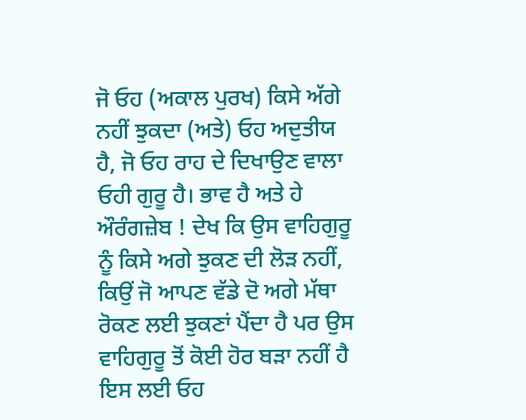ਜੋ ਓਹ (ਅਕਾਲ ਪੁਰਖ) ਕਿਸੇ ਅੱਗੇ ਨਹੀਂ ਝੁਕਦਾ (ਅਤੇ) ਓਹ ਅਦੁਤੀਯ ਹੈ, ਜੋ ਓਹ ਰਾਹ ਦੇ ਦਿਖਾਉਣ ਵਾਲਾ ਓਹੀ ਗੁਰੂ ਹੈ। ਭਾਵ ਹੈ ਅਤੇ ਹੇ ਔਰੰਗਜ਼ੇਬ ! ਦੇਖ ਕਿ ਉਸ ਵਾਹਿਗੁਰੂ ਨੂੰ ਕਿਸੇ ਅਗੇ ਝੁਕਣ ਦੀ ਲੋੜ ਨਹੀਂ, ਕਿਉਂ ਜੋ ਆਪਣ ਵੱਡੇ ਦੋ ਅਗੇ ਮੱਥਾ ਰੋਕਣ ਲਈ ਝੁਕਣਾਂ ਪੈਂਦਾ ਹੈ ਪਰ ਉਸ ਵਾਹਿਗੁਰੂ ਤੋਂ ਕੋਈ ਹੋਰ ਬੜਾ ਨਹੀਂ ਹੈ ਇਸ ਲਈ ਓਹ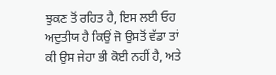ਝੁਕਣ ਤੋਂ ਰਹਿਤ ਹੈ, ਇਸ ਲਈ ਓਹ ਅਦੁਤੀਯ ਹੈ ਕਿਉਂ ਜੋ ਉਸਤੋਂ ਵੱਡਾ ਤਾਂ ਕੀ ਉਸ ਜੇਹਾ ਭੀ ਕੋਈ ਨਹੀਂ ਹੈ, ਅਤੇ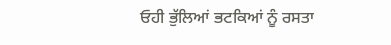ਓਹੀ ਭੁੱਲਿਆਂ ਭਟਕਿਆਂ ਨੂੰ ਰਸਤਾ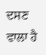ਦਸਣ ਵਾਲਾ ਹੈ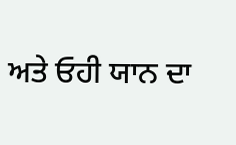ਅਤੇ ਓਹੀ ਯਾਨ ਦਾ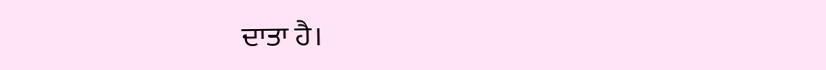ਦਾਤਾ ਹੈ।